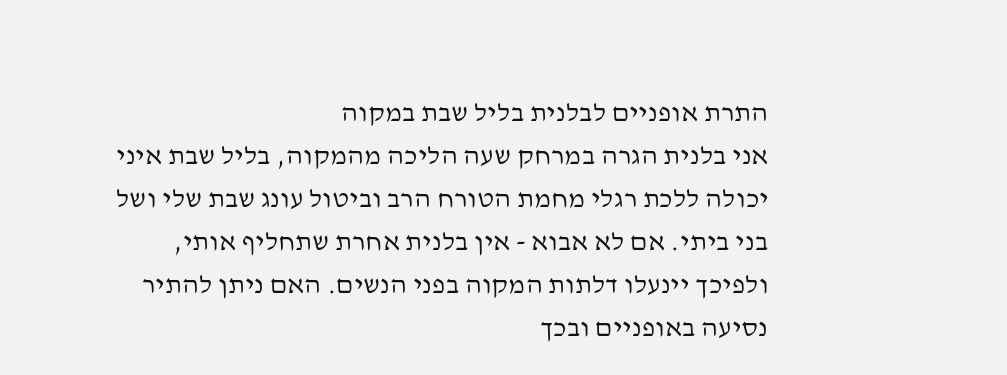התרת אופניים לבלנית בליל שבת במקוה
אני בלנית הגרה במרחק שעה הליכה מהמקוה, בליל שבת איני יכולה ללכת רגלי מחמת הטורח הרב וביטול עונג שבת שלי ושל בני ביתי. אם לא אבוא - אין בלנית אחרת שתחליף אותי, ולפיכך יינעלו דלתות המקוה בפני הנשים. האם ניתן להתיר נסיעה באופניים ובכך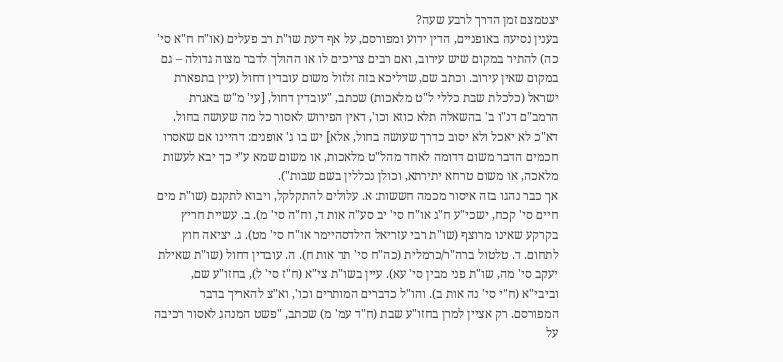יצטמצם זמן הדרך לרבע שעה?
בענין נסיעה באופניים, הדין ידוע ומפורסם, על אף דעת שו"ת רב פעלים (או"ח ח"א סי' כה) להתיר במקום שיש עירוב, ואם רבים צריכים לו או ההולך לדבר מצוה גדולה – גם במקום שאין עירוב. וכתב שם, שדליכא בזה זלזול משום עובדין דחול (עיין בתפארת ישראל (כלכלת שבת כללי ל"ט מלאכות) שכתב, "עובדין דחול, [עי' מ"ש באגרת הרמב"ם דנ"ו ב' בהשאלה תלא כוזא וכו', דאין הפירוש לאסור כל מה שעושה בחול. דא"כ לא יאכל ולא יסוב כדרך שעושה בחול, אלא] יש בו ג' אופנים: דהיינו אם שאסרו חכמים הדבר משום דדומה לאחד מהל"ט מלאכות, או משום שמא ע"י כך יבא לעשות מלאכה, או משום טרחא יתירתא, וכולן נכללין בשם שבות").
אך כבר נהגו בזה איסור מכמה חששות: א. עלולים להתקלקל, ויבוא לתקנם (שו"ת מים חיים סי' קכח, ישכי"ע ח"ג או"ח סי' יב סע"ה אות ד, וח"ה סי' מ). ב. עשיית חריץ בקרקע שאינו מרוצף (שו"ת רבי עזריאל הילדסהיימר או"ח סי' מט). ג. יציאה חוץ לתחום. ד. טלטול ברה"ר/כרמלית (כה"ח סי' תד אות ח). ה. עובדין דחול (שו"ת שאילת יעקב סי' מה, שו"ת פני מבין סי' עא). עיין בשו"ת צי"א (ח"ז סי' ל), בחזו"ע שם, וביבי"א (ח"י סי' נה אות ב). והו"ל כדברים המותרים וכו', וא"צ להאריך בדבר המפורסם. רק אציין למרן בחזו"ע שבת (ח"ד עמ' מ) שכתב, "פשט המנהג לאסור רכיבה על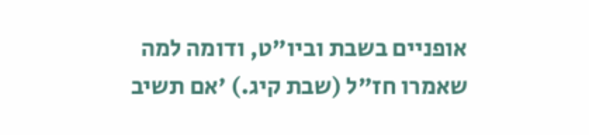אופניים בשבת וביו"ט, ודומה למה שאמרו חז"ל (שבת קיג.) 'אם תשיב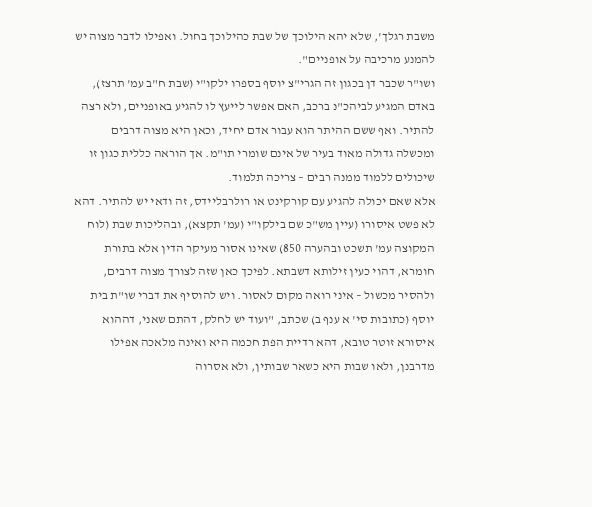משבת רגלך', שלא יהא הילוכך של שבת כהילוכך בחול. ואפילו לדבר מצוה יש להמנע מרכיבה על אופניים".
ושו"ר שכבר דן בכגון זה הגרי"צ יוסף בספרו ילקו"י (שבת ח"ב עמ' תרצז), באדם המגיע לביהכ"נ ברכב, האם אפשר לייעץ לו להגיע באופניים, ולא רצה להתיר. ואף ששם ההיתר הוא עבור אדם יחיד, וכאן היא מצוה דרבים ומכשלה גדולה מאוד בעיר של אינם שומרי תו"מ. אך הוראה כללית כגון זו שיכולים ללמוד ממנה רבים – צריכה תלמוד.
אלא שאם יכולה להגיע עם קורקינט או רולרבליידס, זה ודאי יש להתיר. דהא לא פשט איסורו (עיין מש"כ שם בילקו"י (עמ' תקצא), ובהליכות שבת (לוח המקוצה עמ' תשכט ובהערה 850) שאינו אסור מעיקר הדין אלא בתורת חומרא, דהוי כעין זילותא דשבתא. לפיכך כאן שזה לצורך מצוה דרבים, ולהסיר מכשול – איני רואה מקום לאסור. ויש להוסיף את דברי שו"ת בית יוסף (כתובות סי' א ענף ב) שכתב, "ועוד יש לחלק, דהתם שאני, דההוא איסורא זוטר טובא, דהא רדיית הפת חכמה היא ואינה מלאכה אפילו מדרבנן, ולאו שבות היא כשאר שבותין, ולא אסרוה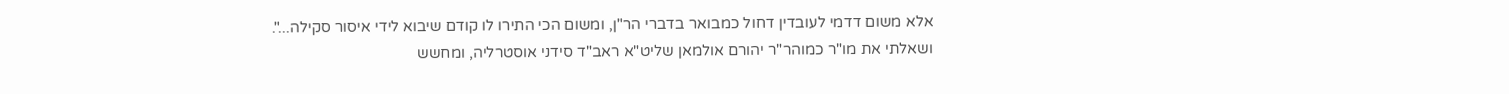אלא משום דדמי לעובדין דחול כמבואר בדברי הר"ן, ומשום הכי התירו לו קודם שיבוא לידי איסור סקילה...".
ושאלתי את מו"ר כמוהר"ר יהורם אולמאן שליט"א ראב"ד סידני אוסטרליה, ומחשש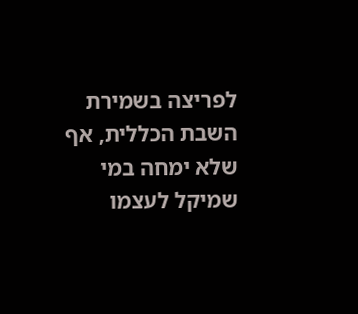לפריצה בשמירת השבת הכללית, אף שלא ימחה במי שמיקל לעצמו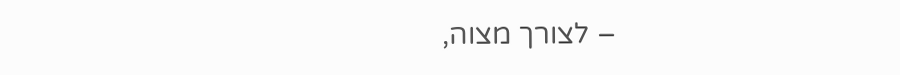– לצורך מצוה,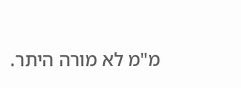מ"מ לא מורה היתר.